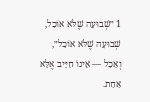1 ״שְׁבוּעָה שֶׁלֹּא אוֹכַל, שְׁבוּעָה שֶׁלֹּא אוֹכַל״, וְאָכַל — אֵינוֹ חַיָּיב אֶלָּא אַחַת.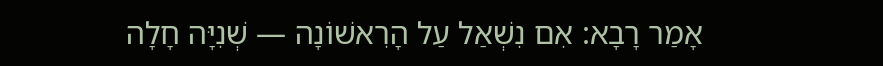אָמַר רָבָא: אִם נִשְׁאַל עַל הָרִאשׁוֹנָה — שְׁנִיָּה חָלָה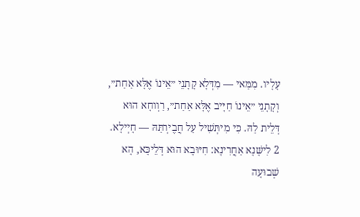עָלָיו. מִמַּאי — מִדְּלָא קָתָנֵי ״אֵינוֹ אֶלָּא אַחַת״, וְקָתָנֵי ״אֵינוֹ חַיָּיב אֶלָּא אַחַת״, רַוְוחָא הוּא דְּלֵית לַהּ. כִּי מִיתְּשִׁיל עַל חֲבֶירְתַּהּ — חָיְילָא.
2 לִישָּׁנָא אַחֲרִינָא: חִיּוּבָא הוּא דְּלֵיכָּא, הָא שְׁבוּעָה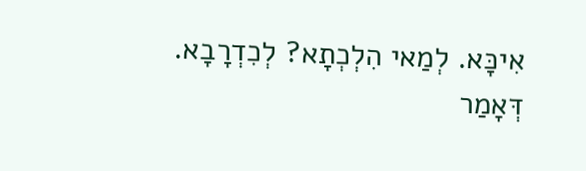אִיכָּא. לְמַאי הִלְכְתָא? לְכִדְרָבָא. דְּאָמַר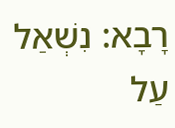רָבָא: נִשְׁאַל עַל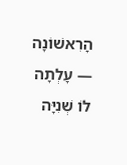הָרִאשׁוֹנָה — עָלְתָה לוֹ שְׁנִיָּה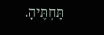תַּחְתֶּיהָ.